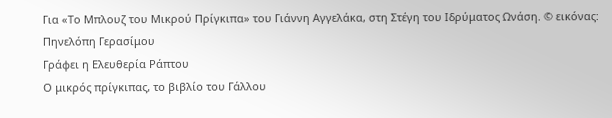Για «Το Μπλουζ του Μικρού Πρίγκιπα» του Γιάννη Αγγελάκα, στη Στέγη του Ιδρύματος Ωνάση. © εικόνας: Πηνελόπη Γερασίμου
Γράφει η Ελευθερία Ράπτου
Ο μικρός πρίγκιπας, το βιβλίο του Γάλλου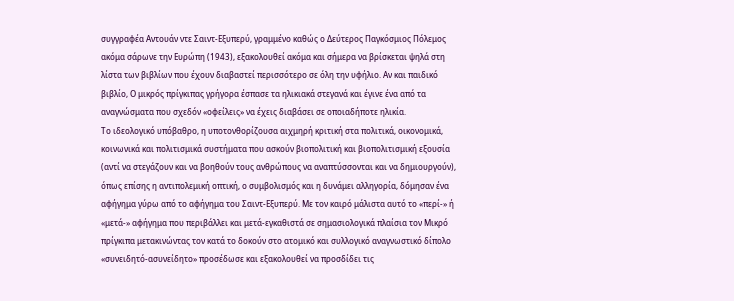συγγραφέα Αντουάν ντε Σαιντ-Εξυπερύ, γραμμένο καθώς ο Δεύτερος Παγκόσμιος Πόλεμος ακόμα σάρωνε την Ευρώπη (1943), εξακολουθεί ακόμα και σήμερα να βρίσκεται ψηλά στη λίστα των βιβλίων που έχουν διαβαστεί περισσότερο σε όλη την υφήλιο. Αν και παιδικό βιβλίο, Ο μικρός πρίγκιπας γρήγορα έσπασε τα ηλικιακά στεγανά και έγινε ένα από τα αναγνώσματα που σχεδόν «οφείλεις» να έχεις διαβάσει σε οποιαδήποτε ηλικία.
Το ιδεολογικό υπόβαθρο, η υποτονθορίζουσα αιχμηρή κριτική στα πολιτικά, οικονομικά, κοινωνικά και πολιτισμικά συστήματα που ασκούν βιοπολιτική και βιοπολιτισμική εξουσία (αντί να στεγάζουν και να βοηθούν τους ανθρώπους να αναπτύσσονται και να δημιουργούν), όπως επίσης η αντιπολεμική οπτική, ο συμβολισμός και η δυνάμει αλληγορία, δόμησαν ένα αφήγημα γύρω από το αφήγημα του Σαιντ-Εξυπερύ. Με τον καιρό μάλιστα αυτό το «περί-» ή «μετά-» αφήγημα που περιβάλλει και μετά-εγκαθιστά σε σημασιολογικά πλαίσια τον Μικρό πρίγκιπα μετακινώντας τον κατά το δοκούν στο ατομικό και συλλογικό αναγνωστικό δίπολο «συνειδητό-ασυνείδητο» προσέδωσε και εξακολουθεί να προσδίδει τις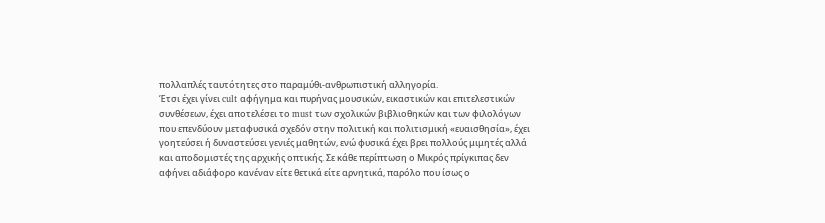πολλαπλές ταυτότητες στο παραμύθι-ανθρωπιστική αλληγορία.
Έτσι έχει γίνει cult αφήγημα και πυρήνας μουσικών, εικαστικών και επιτελεστικών συνθέσεων, έχει αποτελέσει το must των σχολικών βιβλιοθηκών και των φιλολόγων που επενδύουν μεταφυσικά σχεδόν στην πολιτική και πολιτισμική «ευαισθησία», έχει γοητεύσει ή δυναστεύσει γενιές μαθητών, ενώ φυσικά έχει βρει πολλούς μιμητές αλλά και αποδομιστές της αρχικής οπτικής. Σε κάθε περίπτωση ο Μικρός πρίγκιπας δεν αφήνει αδιάφορο κανέναν είτε θετικά είτε αρνητικά, παρόλο που ίσως ο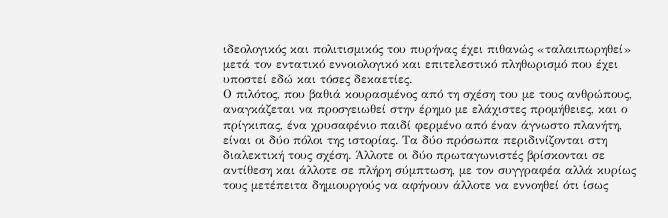ιδεολογικός και πολιτισμικός του πυρήνας έχει πιθανώς «ταλαιπωρηθεί» μετά τον εντατικό εννοιολογικό και επιτελεστικό πληθωρισμό που έχει υποστεί εδώ και τόσες δεκαετίες.
Ο πιλότος, που βαθιά κουρασμένος από τη σχέση του με τους ανθρώπους, αναγκάζεται να προσγειωθεί στην έρημο με ελάχιστες προμήθειες, και ο πρίγκιπας, ένα χρυσαφένιο παιδί φερμένο από έναν άγνωστο πλανήτη, είναι οι δύο πόλοι της ιστορίας. Τα δύο πρόσωπα περιδινίζονται στη διαλεκτική τους σχέση. Άλλοτε οι δύο πρωταγωνιστές βρίσκονται σε αντίθεση και άλλοτε σε πλήρη σύμπτωση, με τον συγγραφέα αλλά κυρίως τους μετέπειτα δημιουργούς να αφήνουν άλλοτε να εννοηθεί ότι ίσως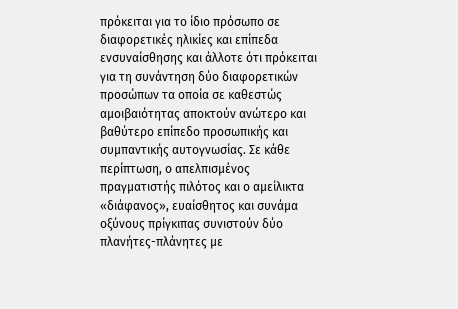πρόκειται για το ίδιο πρόσωπο σε διαφορετικές ηλικίες και επίπεδα ενσυναίσθησης και άλλοτε ότι πρόκειται για τη συνάντηση δύο διαφορετικών προσώπων τα οποία σε καθεστώς αμοιβαιότητας αποκτούν ανώτερο και βαθύτερο επίπεδο προσωπικής και συμπαντικής αυτογνωσίας. Σε κάθε περίπτωση, ο απελπισμένος πραγματιστής πιλότος και ο αμείλικτα «διάφανος», ευαίσθητος και συνάμα οξύνους πρίγκιπας συνιστούν δύο πλανήτες-πλάνητες με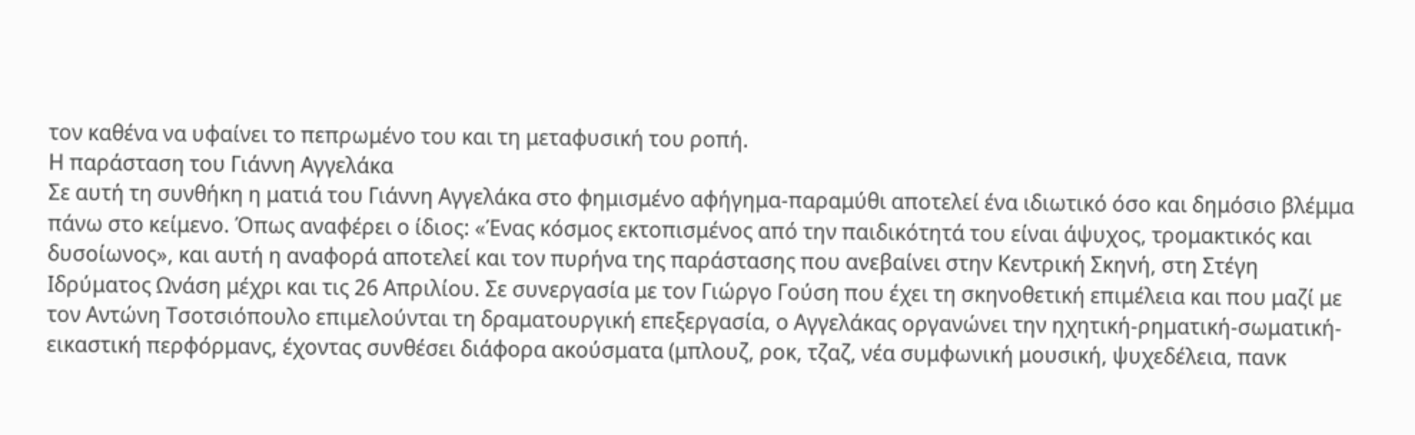τον καθένα να υφαίνει το πεπρωμένο του και τη μεταφυσική του ροπή.
Η παράσταση του Γιάννη Αγγελάκα
Σε αυτή τη συνθήκη η ματιά του Γιάννη Αγγελάκα στο φημισμένο αφήγημα-παραμύθι αποτελεί ένα ιδιωτικό όσο και δημόσιο βλέμμα πάνω στο κείμενο. Όπως αναφέρει ο ίδιος: «Ένας κόσμος εκτοπισμένος από την παιδικότητά του είναι άψυχος, τρομακτικός και δυσοίωνος», και αυτή η αναφορά αποτελεί και τον πυρήνα της παράστασης που ανεβαίνει στην Κεντρική Σκηνή, στη Στέγη Ιδρύματος Ωνάση μέχρι και τις 26 Απριλίου. Σε συνεργασία με τον Γιώργο Γούση που έχει τη σκηνοθετική επιμέλεια και που μαζί με τον Αντώνη Τσοτσιόπουλο επιμελούνται τη δραματουργική επεξεργασία, ο Αγγελάκας οργανώνει την ηχητική-ρηματική-σωματική-εικαστική περφόρμανς, έχοντας συνθέσει διάφορα ακούσματα (μπλουζ, ροκ, τζαζ, νέα συμφωνική μουσική, ψυχεδέλεια, πανκ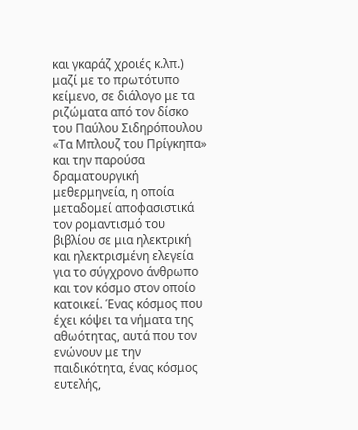και γκαράζ χροιές κ.λπ.) μαζί με το πρωτότυπο κείμενο, σε διάλογο με τα ριζώματα από τον δίσκο του Παύλου Σιδηρόπουλου «Τα Μπλουζ του Πρίγκηπα» και την παρούσα δραματουργική μεθερμηνεία, η οποία μεταδομεί αποφασιστικά τον ρομαντισμό του βιβλίου σε μια ηλεκτρική και ηλεκτρισμένη ελεγεία για το σύγχρονο άνθρωπο και τον κόσμο στον οποίο κατοικεί. Ένας κόσμος που έχει κόψει τα νήματα της αθωότητας, αυτά που τον ενώνουν με την παιδικότητα, ένας κόσμος ευτελής,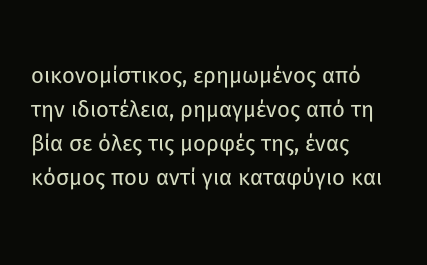οικονομίστικος, ερημωμένος από την ιδιοτέλεια, ρημαγμένος από τη βία σε όλες τις μορφές της, ένας κόσμος που αντί για καταφύγιο και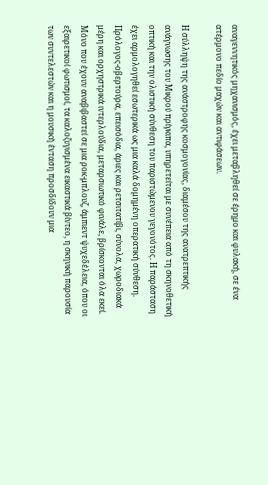αναγεννητικός μηχανισμός, έχει μεταβληθεί σε έρημο και φυλακή, σε ένα ατέρμονο πεδίο μαχών και αντιφάσεων.

Η σύλληψη της ανάστροφης κοσμογονίας, διαμέσου της ανατρεπτικής ανάγνωσης του Μικρού πρίγκιπα, υπηρετείται με συνέπεια από τη σκηνοθετική οπτική και την ολιστική σύνθεση του παριστώμενου γεγονότος. Η παράσταση έχει αρμολογηθεί εσωτερικά ως μια καλά δομημένη οπερατική σύνθεση. Πρόλογος-οβερτούρα, επεισόδια, άριες και ρετσιτατίβι, σύνολα, χωροδιακά μέρη και ορχηστρικά ιντερλούδια, μεταρσιωτικό φινάλε, βρίσκονται όλα εκεί. Μόνο που έχουν αναβιβαστεί σε μια ροκ-μπλουζ, άμπιεντ ψυχεδέλεια, όπου οι εξαιρετικοί φωτισμοί, τα καλοζυγισμένα εικαστικά βίντεο, η σκηνική παρουσία των συντελεστών και η μουσική ένταση προσδίδουν μια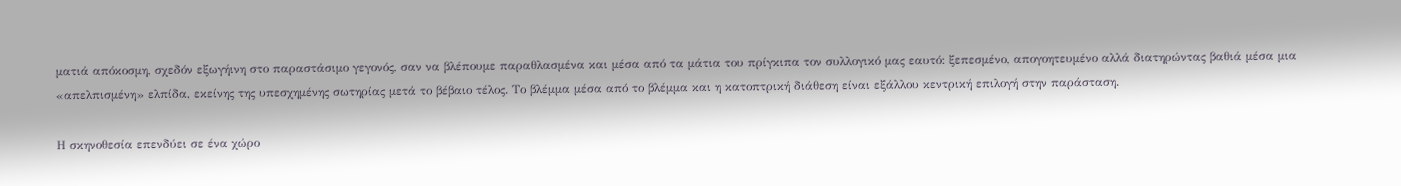ματιά απόκοσμη, σχεδόν εξωγήινη στο παραστάσιμο γεγονός, σαν να βλέπουμε παραθλασμένα και μέσα από τα μάτια του πρίγκιπα τον συλλογικό μας εαυτό: ξεπεσμένο, απογοητευμένο αλλά διατηρώντας βαθιά μέσα μια «απελπισμένη» ελπίδα, εκείνης της υπεσχημένης σωτηρίας μετά το βέβαιο τέλος. Το βλέμμα μέσα από το βλέμμα και η κατοπτρική διάθεση είναι εξάλλου κεντρική επιλογή στην παράσταση.

Η σκηνοθεσία επενδύει σε ένα χώρο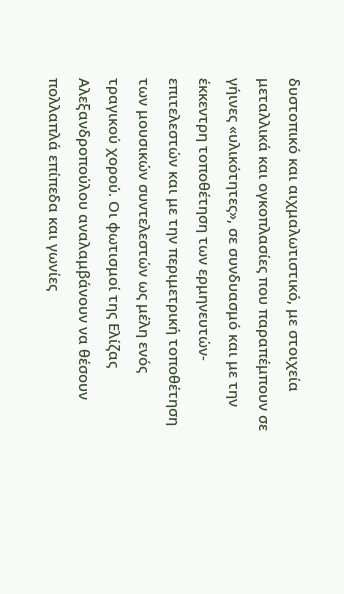δυστοπικό και αιχμαλωτιστικό, με στοιχεία μεταλλικά και ογκοπλασίες που παραπέμπουν σε γήινες «υλικότητες», σε συνδυασμό και με την έκκεντρη τοποθέτηση των ερμηνευτών-επιτελεστών και με την περιμετρική τοποθέτηση των μουσικών συντελεστών ως μέλη ενός τραγικού χορού. Οι φωτισμοί της Ελίζας Αλεξανδροπούλου αναλαμβάνουν να θέσουν πολλαπλά επίπεδα και γωνίες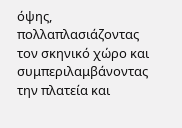όψης, πολλαπλασιάζοντας τον σκηνικό χώρο και συμπεριλαμβάνοντας την πλατεία και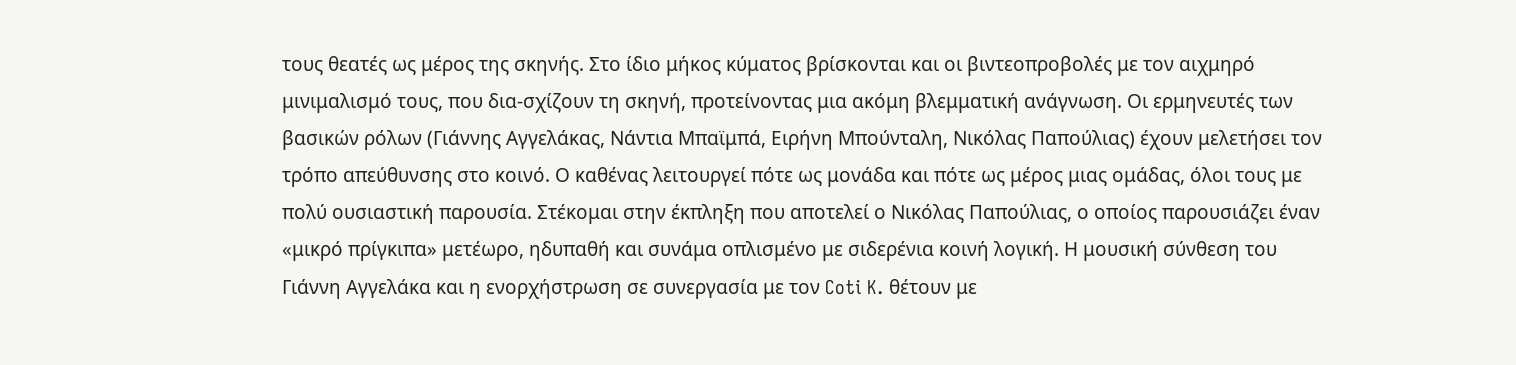τους θεατές ως μέρος της σκηνής. Στο ίδιο μήκος κύματος βρίσκονται και οι βιντεοπροβολές με τον αιχμηρό μινιμαλισμό τους, που δια-σχίζουν τη σκηνή, προτείνοντας μια ακόμη βλεμματική ανάγνωση. Οι ερμηνευτές των βασικών ρόλων (Γιάννης Αγγελάκας, Νάντια Μπαϊμπά, Ειρήνη Μπούνταλη, Νικόλας Παπούλιας) έχουν μελετήσει τον τρόπο απεύθυνσης στο κοινό. Ο καθένας λειτουργεί πότε ως μονάδα και πότε ως μέρος μιας ομάδας, όλοι τους με πολύ ουσιαστική παρουσία. Στέκομαι στην έκπληξη που αποτελεί ο Νικόλας Παπούλιας, ο οποίος παρουσιάζει έναν «μικρό πρίγκιπα» μετέωρο, ηδυπαθή και συνάμα οπλισμένο με σιδερένια κοινή λογική. Η μουσική σύνθεση του Γιάννη Αγγελάκα και η ενορχήστρωση σε συνεργασία με τον Coti K. θέτουν με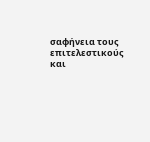σαφήνεια τους επιτελεστικούς και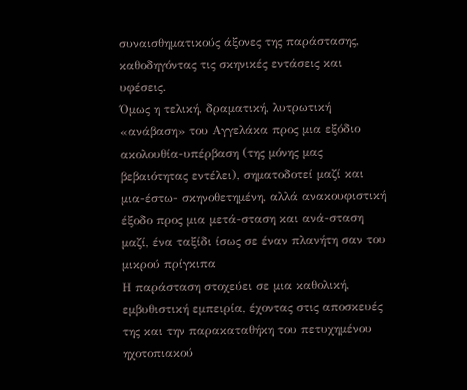συναισθηματικούς άξονες της παράστασης, καθοδηγόντας τις σκηνικές εντάσεις και υφέσεις.
Όμως η τελική, δραματική, λυτρωτική «ανάβαση» του Αγγελάκα προς μια εξόδιο ακολουθία-υπέρβαση (της μόνης μας βεβαιότητας εντέλει), σηματοδοτεί μαζί και μια-έστω- σκηνοθετημένη, αλλά ανακουφιστική έξοδο προς μια μετά-σταση και ανά-σταση μαζί, ένα ταξίδι ίσως σε έναν πλανήτη σαν του μικρού πρίγκιπα
Η παράσταση στοχεύει σε μια καθολική, εμβυθιστική εμπειρία, έχοντας στις αποσκευές της και την παρακαταθήκη του πετυχημένου ηχοτοπιακού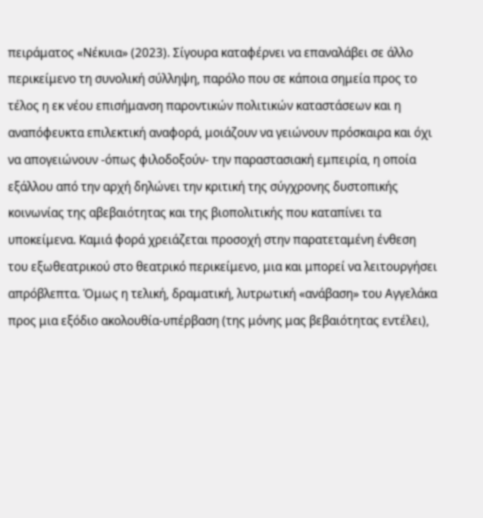πειράματος «Νέκυια» (2023). Σίγουρα καταφέρνει να επαναλάβει σε άλλο περικείμενο τη συνολική σύλληψη, παρόλο που σε κάποια σημεία προς το τέλος η εκ νέου επισήμανση παροντικών πολιτικών καταστάσεων και η αναπόφευκτα επιλεκτική αναφορά, μοιάζουν να γειώνουν πρόσκαιρα και όχι να απογειώνουν -όπως φιλοδοξούν- την παραστασιακή εμπειρία, η οποία εξάλλου από την αρχή δηλώνει την κριτική της σύγχρονης δυστοπικής κοινωνίας της αβεβαιότητας και της βιοπολιτικής που καταπίνει τα υποκείμενα. Καμιά φορά χρειάζεται προσοχή στην παρατεταμένη ένθεση του εξωθεατρικού στο θεατρικό περικείμενο, μια και μπορεί να λειτουργήσει απρόβλεπτα. Όμως η τελική, δραματική, λυτρωτική «ανάβαση» του Αγγελάκα προς μια εξόδιο ακολουθία-υπέρβαση (της μόνης μας βεβαιότητας εντέλει),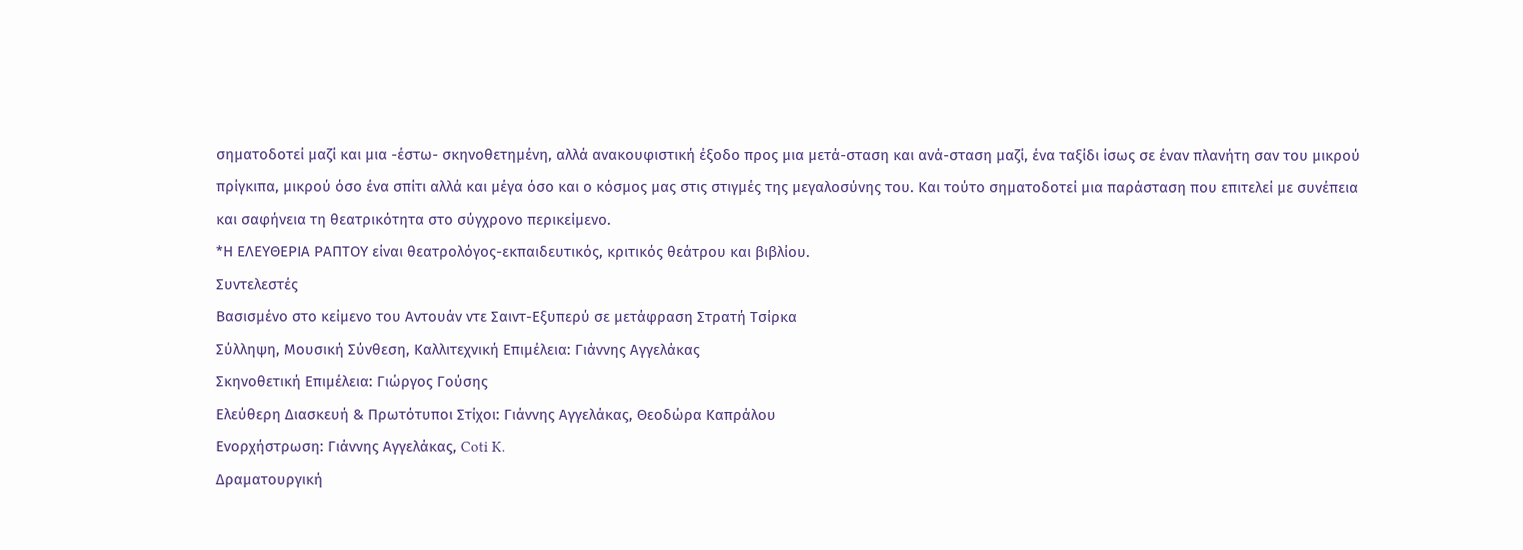σηματοδοτεί μαζί και μια -έστω- σκηνοθετημένη, αλλά ανακουφιστική έξοδο προς μια μετά-σταση και ανά-σταση μαζί, ένα ταξίδι ίσως σε έναν πλανήτη σαν του μικρού πρίγκιπα, μικρού όσο ένα σπίτι αλλά και μέγα όσο και ο κόσμος μας στις στιγμές της μεγαλοσύνης του. Και τούτο σηματοδοτεί μια παράσταση που επιτελεί με συνέπεια και σαφήνεια τη θεατρικότητα στο σύγχρονο περικείμενο.
*Η ΕΛΕΥΘΕΡΙΑ ΡΑΠΤΟΥ είναι θεατρολόγος-εκπαιδευτικός, κριτικός θεάτρου και βιβλίου.
Συντελεστές
Βασισμένο στο κείμενο του Αντουάν ντε Σαιντ-Εξυπερύ σε μετάφραση Στρατή Τσίρκα
Σύλληψη, Μουσική Σύνθεση, Καλλιτεχνική Επιμέλεια: Γιάννης Αγγελάκας
Σκηνοθετική Επιμέλεια: Γιώργος Γούσης
Ελεύθερη Διασκευή & Πρωτότυποι Στίχοι: Γιάννης Αγγελάκας, Θεοδώρα Καπράλου
Ενορχήστρωση: Γιάννης Αγγελάκας, Coti K.
Δραματουργική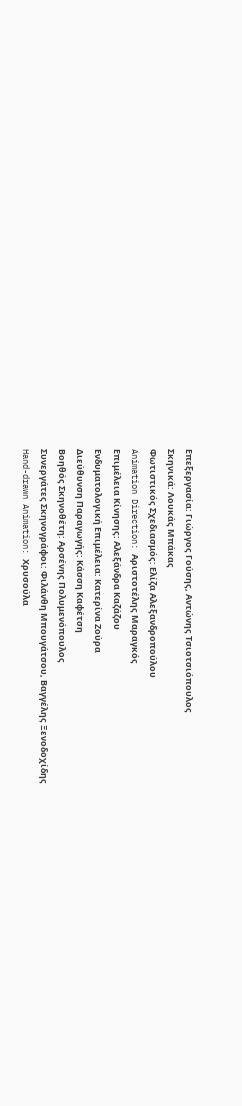Επεξεργασία: Γιώργος Γούσης, Αντώνης Τσιοτσιόπουλος
Σκηνικά: Λουκάς Μπάκας
Φωτιστικός Σχεδιασμός: Ελίζα Αλεξανδροπούλου
Animation Direction: Αριστοτέλης Μαραγκός
Επιμέλεια Κίνησης: Αλεξάνδρα Καζάζου
Ενδυματολογική Επιμέλεια: Κατερίνα Ζούρα
Διεύθυνση Παραγωγής: Κάσση Καφέτση
Βοηθός Σκηνοθέτη: Αρσένης Πολυμενόπουλος
Συνεργάτες Σκηνογράφοι: Φιλάνθη Μπουγάτσου, Βαγγέλης Ξενοδοχίδης
Hand-drawn Animation: Χρυσούλα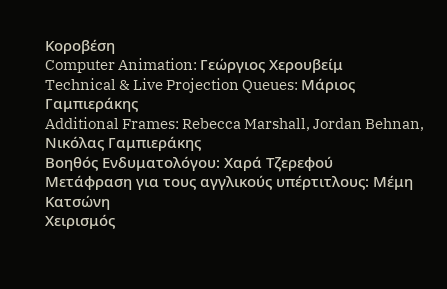Κοροβέση
Computer Animation: Γεώργιος Χερουβείμ
Technical & Live Projection Queues: Μάριος Γαμπιεράκης
Additional Frames: Rebecca Marshall, Jordan Behnan, Νικόλας Γαμπιεράκης
Βοηθός Ενδυματολόγου: Χαρά Τζερεφού
Μετάφραση για τους αγγλικούς υπέρτιτλους: Μέμη Κατσώνη
Χειρισμός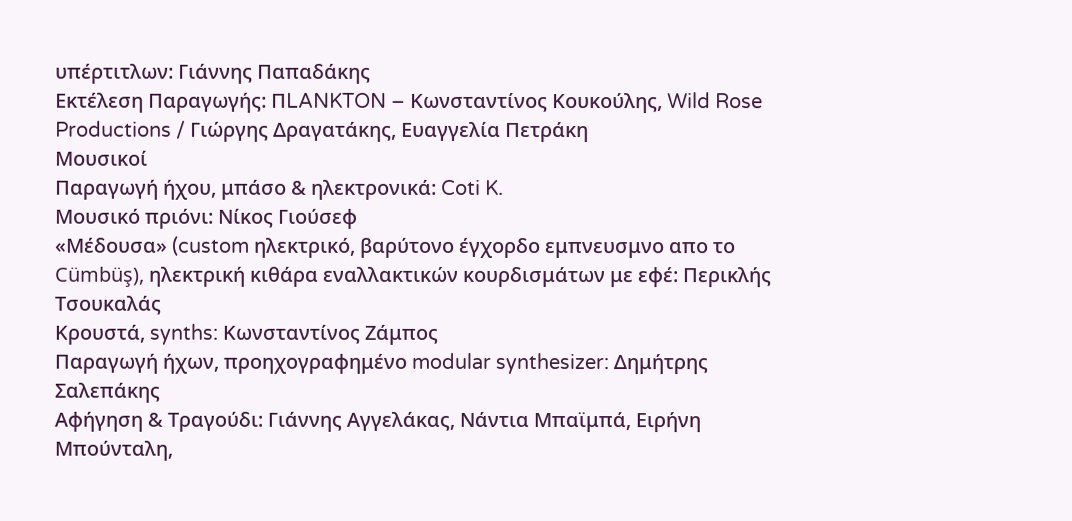υπέρτιτλων: Γιάννης Παπαδάκης
Εκτέλεση Παραγωγής: ΠLANKTON – Κωνσταντίνος Κουκούλης, Wild Rose Productions / Γιώργης Δραγατάκης, Ευαγγελία Πετράκη
Μουσικοί
Παραγωγή ήχου, μπάσο & ηλεκτρονικά: Coti K.
Μουσικό πριόνι: Νίκος Γιούσεφ
«Μέδουσα» (custom ηλεκτρικό, βαρύτονο έγχορδο εμπνευσμνο απο το Cümbüş), ηλεκτρική κιθάρα εναλλακτικών κουρδισμάτων με εφέ: Περικλής Τσουκαλάς
Κρουστά, synths: Κωνσταντίνος Ζάμπος
Παραγωγή ήχων, προηχογραφημένο modular synthesizer: Δημήτρης Σαλεπάκης
Αφήγηση & Τραγούδι: Γιάννης Αγγελάκας, Νάντια Μπαϊμπά, Ειρήνη Μπούνταλη,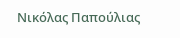Νικόλας Παπούλιας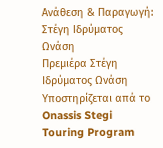Ανάθεση & Παραγωγή: Στέγη Ιδρύματος Ωνάση
Πρεμιέρα Στέγη Ιδρύματος Ωνάση
Υποστηρίζεται απά το Onassis Stegi Touring Program